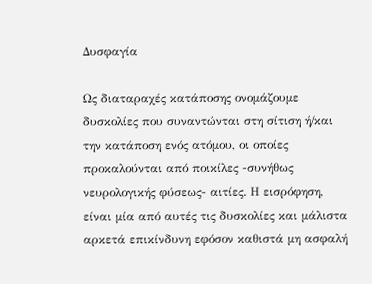Δυσφαγία

Ως διαταραχές κατάποσης ονομάζουμε δυσκολίες που συναντώνται στη σίτιση ή/και την κατάποση ενός ατόμου, οι οποίες προκαλούνται από ποικίλες -συνήθως νευρολογικής φύσεως- αιτίες. Η εισρόφηση, είναι μία από αυτές τις δυσκολίες και μάλιστα αρκετά επικίνδυνη εφόσον καθιστά μη ασφαλή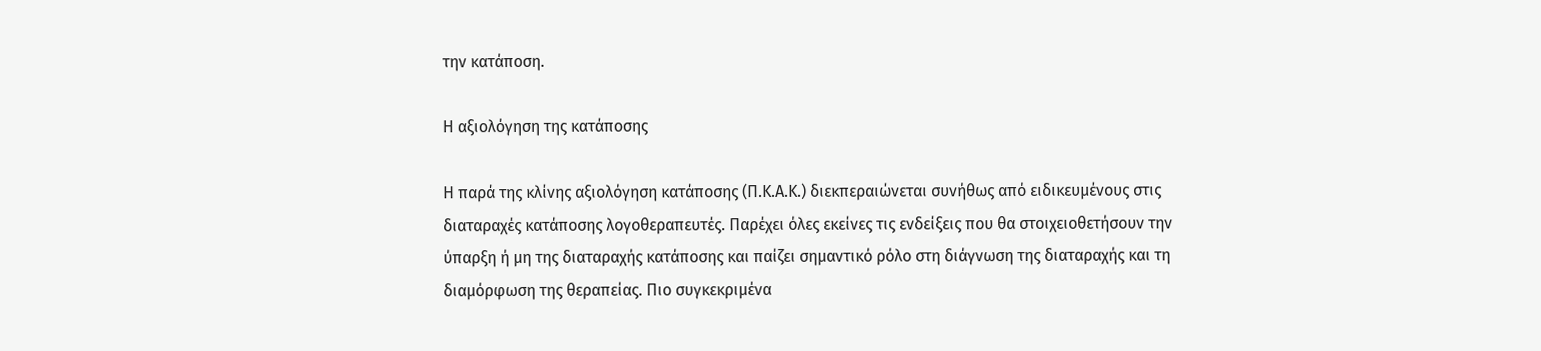την κατάποση.

Η αξιολόγηση της κατάποσης

Η παρά της κλίνης αξιολόγηση κατάποσης (Π.Κ.Α.Κ.) διεκπεραιώνεται συνήθως από ειδικευμένους στις διαταραχές κατάποσης λογοθεραπευτές. Παρέχει όλες εκείνες τις ενδείξεις που θα στοιχειοθετήσουν την ύπαρξη ή μη της διαταραχής κατάποσης και παίζει σημαντικό ρόλο στη διάγνωση της διαταραχής και τη διαμόρφωση της θεραπείας. Πιο συγκεκριμένα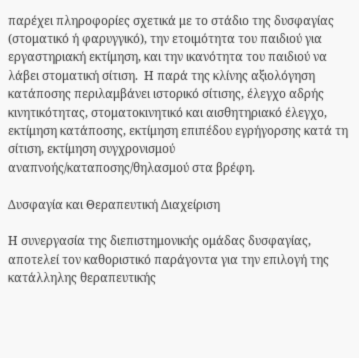παρέχει πληροφορίες σχετικά με το στάδιο της δυσφαγίας (στοματικό ή φαρυγγικό), την ετοιμότητα του παιδιού για εργαστηριακή εκτίμηση, και την ικανότητα του παιδιού να λάβει στοματική σίτιση.  Η παρά της κλίνης αξιολόγηση κατάποσης περιλαμβάνει ιστορικό σίτισης, έλεγχο αδρής κινητικότητας, στοματοκινητικό και αισθητηριακό έλεγχο, εκτίμηση κατάποσης, εκτίμηση επιπέδου εγρήγορσης κατά τη σίτιση, εκτίμηση συγχρονισμού αναπνοής/καταποσης/θηλασμού στα βρέφη.

Δυσφαγία και Θεραπευτική Διαχείριση

Η συνεργασία της διεπιστημονικής ομάδας δυσφαγίας, αποτελεί τον καθοριστικό παράγοντα για την επιλογή της κατάλληλης θεραπευτικής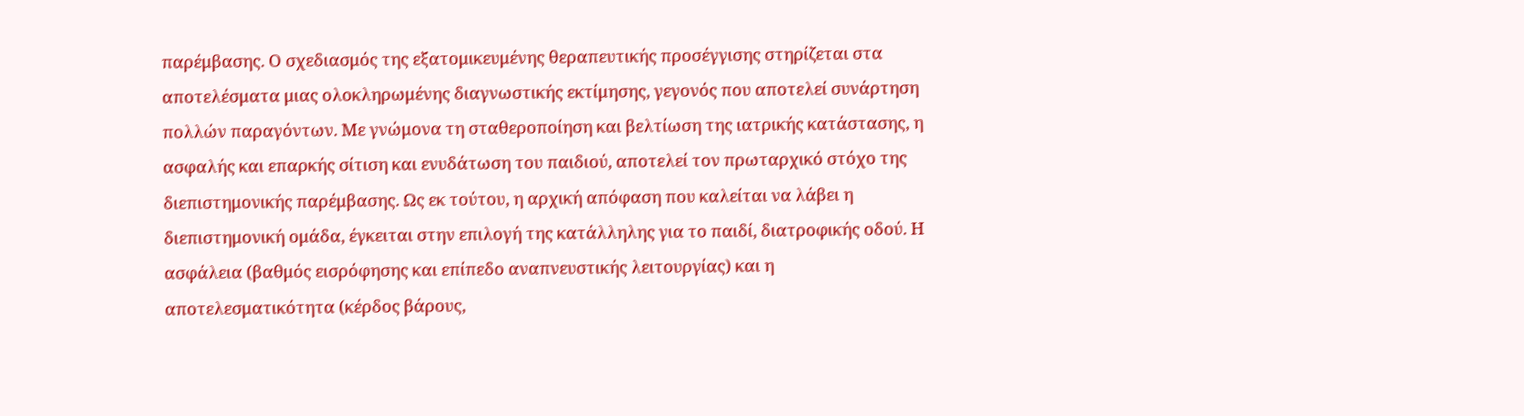παρέμβασης. Ο σχεδιασμός της εξατομικευμένης θεραπευτικής προσέγγισης στηρίζεται στα αποτελέσματα μιας ολοκληρωμένης διαγνωστικής εκτίμησης, γεγονός που αποτελεί συνάρτηση πολλών παραγόντων. Με γνώμονα τη σταθεροποίηση και βελτίωση της ιατρικής κατάστασης, η ασφαλής και επαρκής σίτιση και ενυδάτωση του παιδιού, αποτελεί τον πρωταρχικό στόχο της διεπιστημονικής παρέμβασης. Ως εκ τούτου, η αρχική απόφαση που καλείται να λάβει η διεπιστημονική ομάδα, έγκειται στην επιλογή της κατάλληλης για το παιδί, διατροφικής οδού. Η ασφάλεια (βαθμός εισρόφησης και επίπεδο αναπνευστικής λειτουργίας) και η αποτελεσματικότητα (κέρδος βάρους,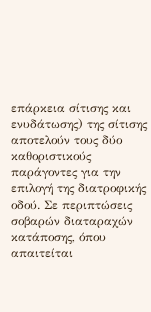επάρκεια σίτισης και ενυδάτωσης) της σίτισης αποτελούν τους δύο καθοριστικούς παράγοντες για την επιλογή της διατροφικής οδού. Σε περιπτώσεις σοβαρών διαταραχών κατάποσης, όπου απαιτείται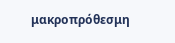μακροπρόθεσμη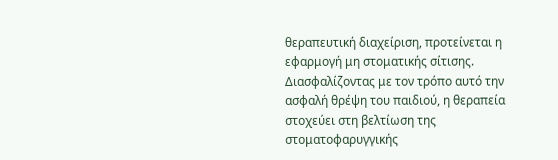θεραπευτική διαχείριση, προτείνεται η εφαρμογή μη στοματικής σίτισης. Διασφαλίζοντας με τον τρόπο αυτό την ασφαλή θρέψη του παιδιού, η θεραπεία στοχεύει στη βελτίωση της στοματοφαρυγγικής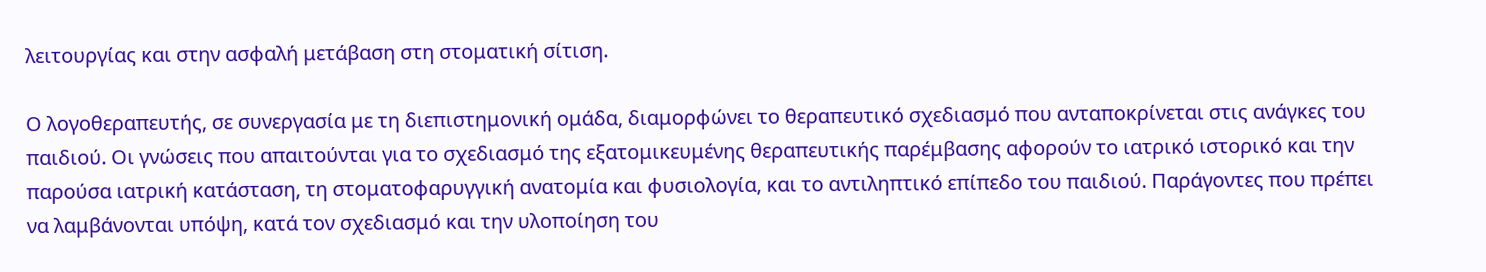λειτουργίας και στην ασφαλή μετάβαση στη στοματική σίτιση.

Ο λογοθεραπευτής, σε συνεργασία με τη διεπιστημονική ομάδα, διαμορφώνει το θεραπευτικό σχεδιασμό που ανταποκρίνεται στις ανάγκες του παιδιού. Οι γνώσεις που απαιτούνται για το σχεδιασμό της εξατομικευμένης θεραπευτικής παρέμβασης αφορούν το ιατρικό ιστορικό και την παρούσα ιατρική κατάσταση, τη στοματοφαρυγγική ανατομία και φυσιολογία, και το αντιληπτικό επίπεδο του παιδιού. Παράγοντες που πρέπει να λαμβάνονται υπόψη, κατά τον σχεδιασμό και την υλοποίηση του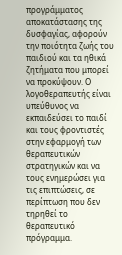προγράμματος αποκατάστασης της δυσφαγίας, αφορούν την ποιότητα ζωής του παιδιού και τα ηθικά ζητήματα που μπορεί να προκύψουν. Ο λογοθεραπευτής είναι υπεύθυνος να εκπαιδεύσει το παιδί και τους φροντιστές στην εφαρμογή των θεραπευτικών στρατηγικών και να τους ενημερώσει για τις επιπτώσεις, σε περίπτωση που δεν τηρηθεί το θεραπευτικό πρόγραμμα.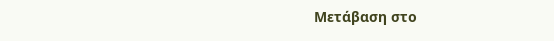Μετάβαση στο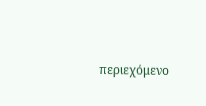περιεχόμενο